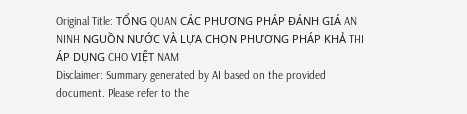Original Title: TỔNG QUAN CÁC PHƯƠNG PHÁP ĐÁNH GIÁ AN NINH NGUỒN NƯỚC VÀ LỰA CHỌN PHƯƠNG PHÁP KHẢ THI ÁP DỤNG CHO VIỆT NAM
Disclaimer: Summary generated by AI based on the provided document. Please refer to the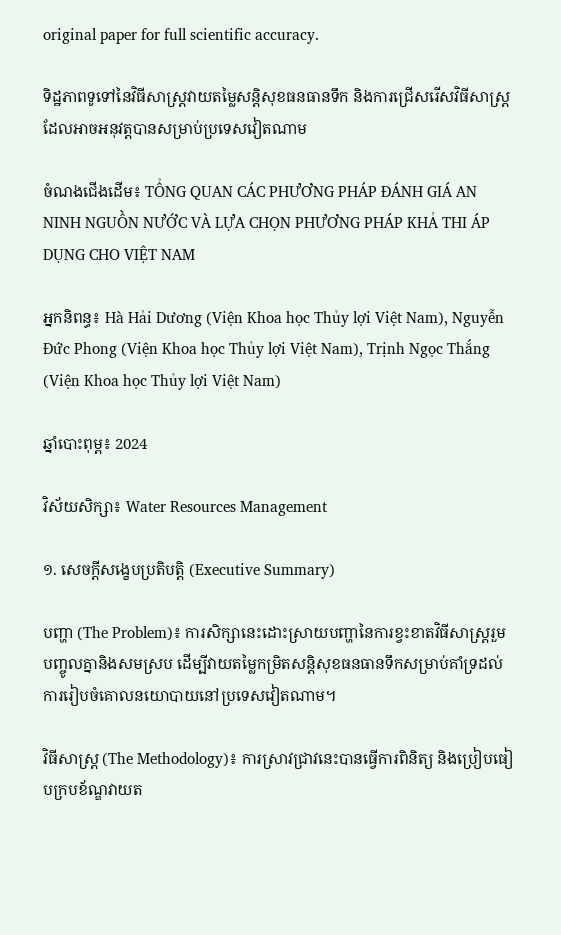original paper for full scientific accuracy.

ទិដ្ឋភាពទូទៅនៃវិធីសាស្ត្រវាយតម្លៃសន្តិសុខធនធានទឹក និងការជ្រើសរើសវិធីសាស្ត្រដែលអាចអនុវត្តបានសម្រាប់ប្រទេសវៀតណាម

ចំណងជើងដើម៖ TỔNG QUAN CÁC PHƯƠNG PHÁP ĐÁNH GIÁ AN NINH NGUỒN NƯỚC VÀ LỰA CHỌN PHƯƠNG PHÁP KHẢ THI ÁP DỤNG CHO VIỆT NAM

អ្នកនិពន្ធ៖ Hà Hải Dương (Viện Khoa học Thủy lợi Việt Nam), Nguyễn Đức Phong (Viện Khoa học Thủy lợi Việt Nam), Trịnh Ngọc Thắng (Viện Khoa học Thủy lợi Việt Nam)

ឆ្នាំបោះពុម្ព៖ 2024

វិស័យសិក្សា៖ Water Resources Management

១. សេចក្តីសង្ខេបប្រតិបត្តិ (Executive Summary)

បញ្ហា (The Problem)៖ ការសិក្សានេះដោះស្រាយបញ្ហានៃការខ្វះខាតវិធីសាស្ត្ររួមបញ្ចូលគ្នានិងសមស្រប ដើម្បីវាយតម្លៃកម្រិតសន្តិសុខធនធានទឹកសម្រាប់គាំទ្រដល់ការរៀបចំគោលនយោបាយនៅប្រទេសវៀតណាម។

វិធីសាស្ត្រ (The Methodology)៖ ការស្រាវជ្រាវនេះបានធ្វើការពិនិត្យ និងប្រៀបធៀបក្របខ័ណ្ឌវាយត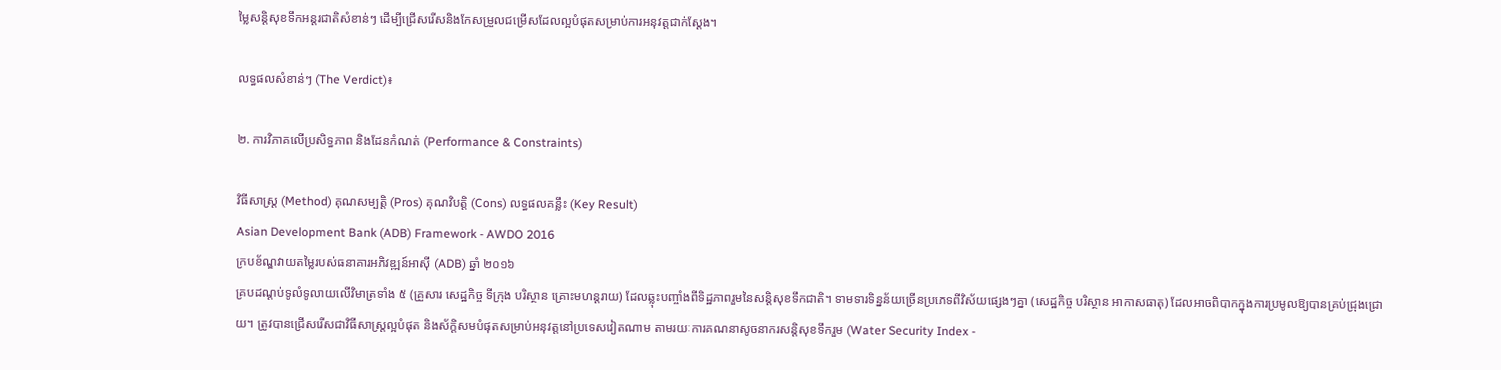ម្លៃសន្តិសុខទឹកអន្តរជាតិសំខាន់ៗ ដើម្បីជ្រើសរើសនិងកែសម្រួលជម្រើសដែលល្អបំផុតសម្រាប់ការអនុវត្តជាក់ស្តែង។

លទ្ធផលសំខាន់ៗ (The Verdict)៖

២. ការវិភាគលើប្រសិទ្ធភាព និងដែនកំណត់ (Performance & Constraints)

វិធីសាស្ត្រ (Method) គុណសម្បត្តិ (Pros) គុណវិបត្តិ (Cons) លទ្ធផលគន្លឹះ (Key Result)
Asian Development Bank (ADB) Framework - AWDO 2016
ក្របខ័ណ្ឌវាយតម្លៃរបស់ធនាគារអភិវឌ្ឍន៍អាស៊ី (ADB) ឆ្នាំ ២០១៦
គ្របដណ្តប់ទូលំទូលាយលើវិមាត្រទាំង ៥ (គ្រួសារ សេដ្ឋកិច្ច ទីក្រុង បរិស្ថាន គ្រោះមហន្តរាយ) ដែលឆ្លុះបញ្ចាំងពីទិដ្ឋភាពរួមនៃសន្តិសុខទឹកជាតិ។ ទាមទារទិន្នន័យច្រើនប្រភេទពីវិស័យផ្សេងៗគ្នា (សេដ្ឋកិច្ច បរិស្ថាន អាកាសធាតុ) ដែលអាចពិបាកក្នុងការប្រមូលឱ្យបានគ្រប់ជ្រុងជ្រោយ។ ត្រូវបានជ្រើសរើសជាវិធីសាស្ត្រល្អបំផុត និងស័ក្តិសមបំផុតសម្រាប់អនុវត្តនៅប្រទេសវៀតណាម តាមរយៈការគណនាសូចនាករសន្តិសុខទឹករួម (Water Security Index -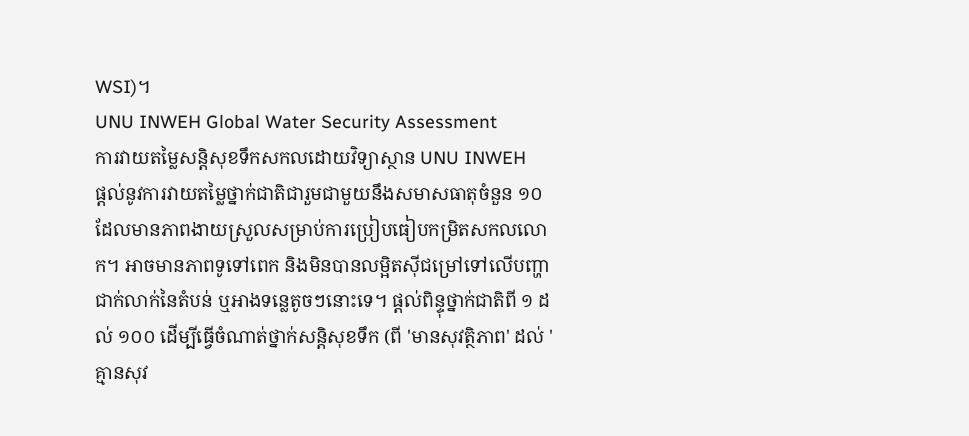WSI)។
UNU INWEH Global Water Security Assessment
ការវាយតម្លៃសន្តិសុខទឹកសកលដោយវិទ្យាស្ថាន UNU INWEH
ផ្តល់នូវការវាយតម្លៃថ្នាក់ជាតិជារួមជាមួយនឹងសមាសធាតុចំនួន ១០ ដែលមានភាពងាយស្រួលសម្រាប់ការប្រៀបធៀបកម្រិតសកលលោក។ អាចមានភាពទូទៅពេក និងមិនបានលម្អិតស៊ីជម្រៅទៅលើបញ្ហាជាក់លាក់នៃតំបន់ ឬអាងទន្លេតូចៗនោះទេ។ ផ្តល់ពិន្ទុថ្នាក់ជាតិពី ១ ដល់ ១០០ ដើម្បីធ្វើចំណាត់ថ្នាក់សន្តិសុខទឹក (ពី 'មានសុវត្ថិភាព' ដល់ 'គ្មានសុវ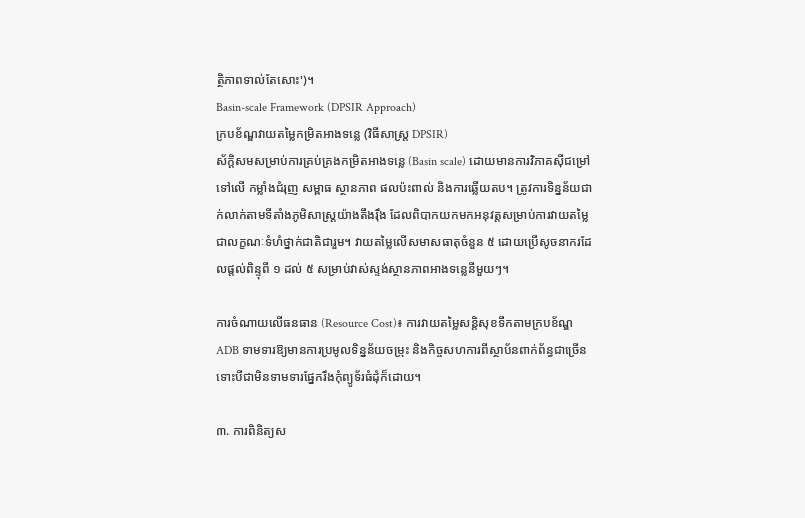ត្ថិភាពទាល់តែសោះ')។
Basin-scale Framework (DPSIR Approach)
ក្របខ័ណ្ឌវាយតម្លៃកម្រិតអាងទន្លេ (វិធីសាស្ត្រ DPSIR)
ស័ក្តិសមសម្រាប់ការគ្រប់គ្រងកម្រិតអាងទន្លេ (Basin scale) ដោយមានការវិភាគស៊ីជម្រៅទៅលើ កម្លាំងជំរុញ សម្ពាធ ស្ថានភាព ផលប៉ះពាល់ និងការឆ្លើយតប។ ត្រូវការទិន្នន័យជាក់លាក់តាមទីតាំងភូមិសាស្ត្រយ៉ាងតឹងរ៉ឹង ដែលពិបាកយកមកអនុវត្តសម្រាប់ការវាយតម្លៃជាលក្ខណៈទំហំថ្នាក់ជាតិជារួម។ វាយតម្លៃលើសមាសធាតុចំនួន ៥ ដោយប្រើសូចនាករដែលផ្តល់ពិន្ទុពី ១ ដល់ ៥ សម្រាប់វាស់ស្ទង់ស្ថានភាពអាងទន្លេនីមួយៗ។

ការចំណាយលើធនធាន (Resource Cost)៖ ការវាយតម្លៃសន្តិសុខទឹកតាមក្របខ័ណ្ឌ ADB ទាមទារឱ្យមានការប្រមូលទិន្នន័យចម្រុះ និងកិច្ចសហការពីស្ថាប័នពាក់ព័ន្ធជាច្រើន ទោះបីជាមិនទាមទារផ្នែករឹងកុំព្យូទ័រធំដុំក៏ដោយ។

៣. ការពិនិត្យស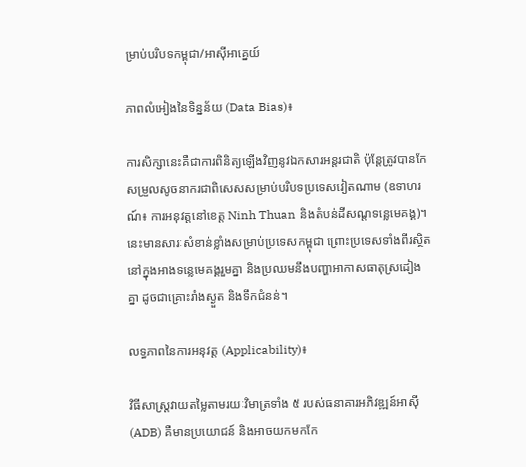ម្រាប់បរិបទកម្ពុជា/អាស៊ីអាគ្នេយ៍

ភាពលំអៀងនៃទិន្នន័យ (Data Bias)៖

ការសិក្សានេះគឺជាការពិនិត្យឡើងវិញនូវឯកសារអន្តរជាតិ ប៉ុន្តែត្រូវបានកែសម្រួលសូចនាករជាពិសេសសម្រាប់បរិបទប្រទេសវៀតណាម (ឧទាហរណ៍៖ ការអនុវត្តនៅខេត្ត Ninh Thuan និងតំបន់ដីសណ្ដទន្លេមេគង្គ)។ នេះមានសារៈសំខាន់ខ្លាំងសម្រាប់ប្រទេសកម្ពុជា ព្រោះប្រទេសទាំងពីរស្ថិតនៅក្នុងអាងទន្លេមេគង្គរួមគ្នា និងប្រឈមនឹងបញ្ហាអាកាសធាតុស្រដៀងគ្នា ដូចជាគ្រោះរាំងស្ងួត និងទឹកជំនន់។

លទ្ធភាពនៃការអនុវត្ត (Applicability)៖

វិធីសាស្ត្រវាយតម្លៃតាមរយៈវិមាត្រទាំង ៥ របស់ធនាគារអភិវឌ្ឍន៍អាស៊ី (ADB) គឺមានប្រយោជន៍ និងអាចយកមកកែ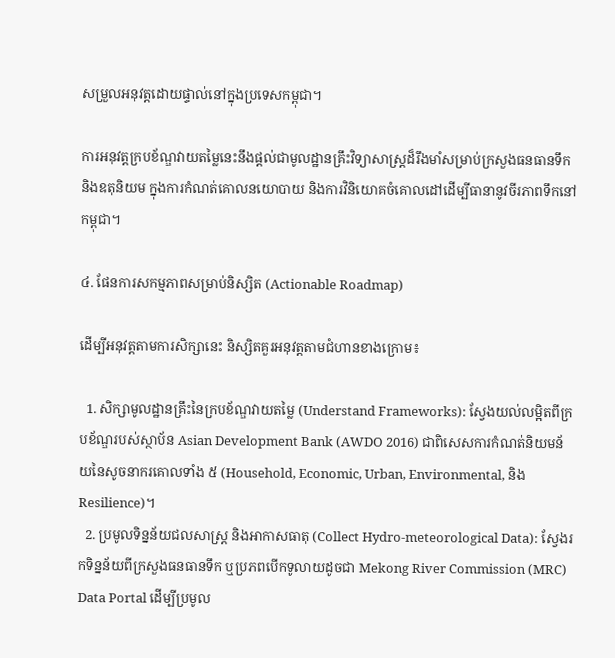សម្រួលអនុវត្តដោយផ្ទាល់នៅក្នុងប្រទេសកម្ពុជា។

ការអនុវត្តក្របខ័ណ្ឌវាយតម្លៃនេះនឹងផ្តល់ជាមូលដ្ឋានគ្រឹះវិទ្យាសាស្ត្រដ៏រឹងមាំសម្រាប់ក្រសួងធនធានទឹក និងឧតុនិយម ក្នុងការកំណត់គោលនយោបាយ និងការវិនិយោគចំគោលដៅដើម្បីធានានូវចីរភាពទឹកនៅកម្ពុជា។

៤. ផែនការសកម្មភាពសម្រាប់និស្សិត (Actionable Roadmap)

ដើម្បីអនុវត្តតាមការសិក្សានេះ និស្សិតគួរអនុវត្តតាមជំហានខាងក្រោម៖

  1. សិក្សាមូលដ្ឋានគ្រឹះនៃក្របខ័ណ្ឌវាយតម្លៃ (Understand Frameworks): ស្វែងយល់លម្អិតពីក្របខ័ណ្ឌរបស់ស្ថាប័ន Asian Development Bank (AWDO 2016) ជាពិសេសការកំណត់និយមន័យនៃសូចនាករគោលទាំង ៥ (Household, Economic, Urban, Environmental, និង Resilience)។
  2. ប្រមូលទិន្នន័យជលសាស្ត្រ និងអាកាសធាតុ (Collect Hydro-meteorological Data): ស្វែងរកទិន្នន័យពីក្រសួងធនធានទឹក ឬប្រភពបើកទូលាយដូចជា Mekong River Commission (MRC) Data Portal ដើម្បីប្រមូល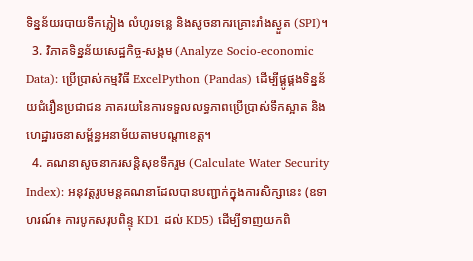ទិន្នន័យរបាយទឹកភ្លៀង លំហូរទន្លេ និងសូចនាករគ្រោះរាំងស្ងួត (SPI)។
  3. វិភាគទិន្នន័យសេដ្ឋកិច្ច-សង្គម (Analyze Socio-economic Data): ប្រើប្រាស់កម្មវិធី ExcelPython (Pandas) ដើម្បីផ្គូផ្គងទិន្នន័យជំរឿនប្រជាជន ភាគរយនៃការទទួលលទ្ធភាពប្រើប្រាស់ទឹកស្អាត និងហេដ្ឋារចនាសម្ព័ន្ធអនាម័យតាមបណ្តាខេត្ត។
  4. គណនាសូចនាករសន្តិសុខទឹករួម (Calculate Water Security Index): អនុវត្តរូបមន្តគណនាដែលបានបញ្ជាក់ក្នុងការសិក្សានេះ (ឧទាហរណ៍៖ ការបូកសរុបពិន្ទុ KD1 ដល់ KD5) ដើម្បីទាញយកពិ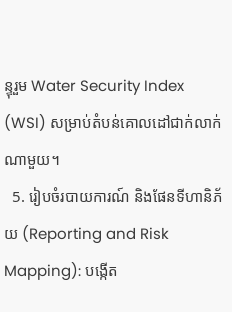ន្ទុរួម Water Security Index (WSI) សម្រាប់តំបន់គោលដៅជាក់លាក់ណាមួយ។
  5. រៀបចំរបាយការណ៍ និងផែនទីហានិភ័យ (Reporting and Risk Mapping): បង្កើត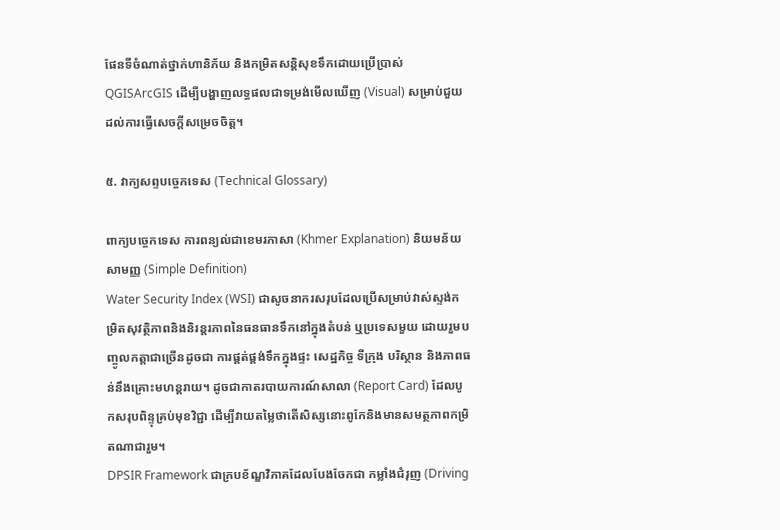ផែនទីចំណាត់ថ្នាក់ហានិភ័យ និងកម្រិតសន្តិសុខទឹកដោយប្រើប្រាស់ QGISArcGIS ដើម្បីបង្ហាញលទ្ធផលជាទម្រង់មើលឃើញ (Visual) សម្រាប់ជួយដល់ការធ្វើសេចក្តីសម្រេចចិត្ត។

៥. វាក្យសព្ទបច្ចេកទេស (Technical Glossary)

ពាក្យបច្ចេកទេស ការពន្យល់ជាខេមរភាសា (Khmer Explanation) និយមន័យសាមញ្ញ (Simple Definition)
Water Security Index (WSI) ជាសូចនាករសរុបដែលប្រើសម្រាប់វាស់ស្ទង់កម្រិតសុវត្ថិភាពនិងនិរន្តរភាពនៃធនធានទឹកនៅក្នុងតំបន់ ឬប្រទេសមួយ ដោយរួមបញ្ចូលកត្តាជាច្រើនដូចជា ការផ្គត់ផ្គង់ទឹកក្នុងផ្ទះ សេដ្ឋកិច្ច ទីក្រុង បរិស្ថាន និងភាពធន់នឹងគ្រោះមហន្តរាយ។ ដូចជាកាតរបាយការណ៍សាលា (Report Card) ដែលបូកសរុបពិន្ទុគ្រប់មុខវិជ្ជា ដើម្បីវាយតម្លៃថាតើសិស្សនោះពូកែនិងមានសមត្ថភាពកម្រិតណាជារួម។
DPSIR Framework ជាក្របខ័ណ្ឌវិភាគដែលបែងចែកជា កម្លាំងជំរុញ (Driving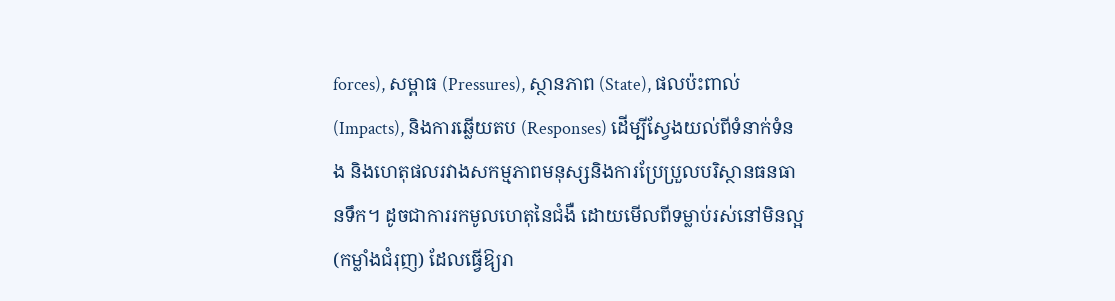forces), សម្ពាធ (Pressures), ស្ថានភាព (State), ផលប៉ះពាល់ (Impacts), និងការឆ្លើយតប (Responses) ដើម្បីស្វែងយល់ពីទំនាក់ទំនង និងហេតុផលរវាងសកម្មភាពមនុស្សនិងការប្រែប្រួលបរិស្ថានធនធានទឹក។ ដូចជាការរកមូលហេតុនៃជំងឺ ដោយមើលពីទម្លាប់រស់នៅមិនល្អ (កម្លាំងជំរុញ) ដែលធ្វើឱ្យរា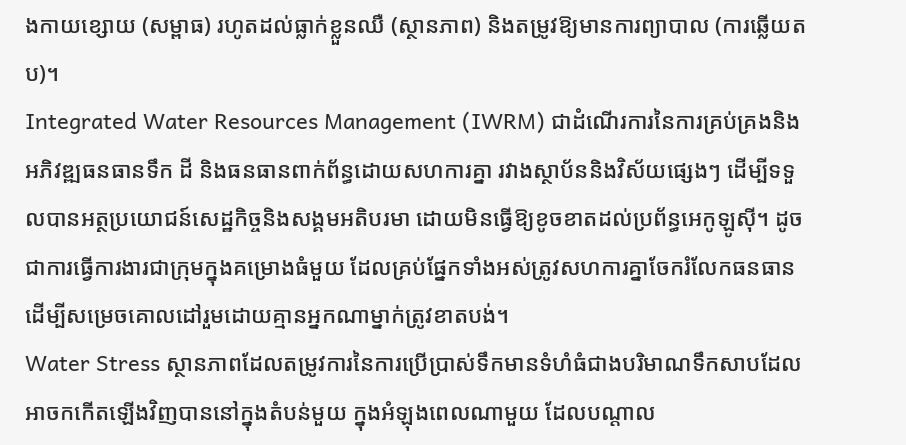ងកាយខ្សោយ (សម្ពាធ) រហូតដល់ធ្លាក់ខ្លួនឈឺ (ស្ថានភាព) និងតម្រូវឱ្យមានការព្យាបាល (ការឆ្លើយតប)។
Integrated Water Resources Management (IWRM) ជាដំណើរការនៃការគ្រប់គ្រងនិងអភិវឌ្ឍធនធានទឹក ដី និងធនធានពាក់ព័ន្ធដោយសហការគ្នា រវាងស្ថាប័ននិងវិស័យផ្សេងៗ ដើម្បីទទួលបានអត្ថប្រយោជន៍សេដ្ឋកិច្ចនិងសង្គមអតិបរមា ដោយមិនធ្វើឱ្យខូចខាតដល់ប្រព័ន្ធអេកូឡូស៊ី។ ដូចជាការធ្វើការងារជាក្រុមក្នុងគម្រោងធំមួយ ដែលគ្រប់ផ្នែកទាំងអស់ត្រូវសហការគ្នាចែករំលែកធនធាន ដើម្បីសម្រេចគោលដៅរួមដោយគ្មានអ្នកណាម្នាក់ត្រូវខាតបង់។
Water Stress ស្ថានភាពដែលតម្រូវការនៃការប្រើប្រាស់ទឹកមានទំហំធំជាងបរិមាណទឹកសាបដែលអាចកកើតឡើងវិញបាននៅក្នុងតំបន់មួយ ក្នុងអំឡុងពេលណាមួយ ដែលបណ្តាល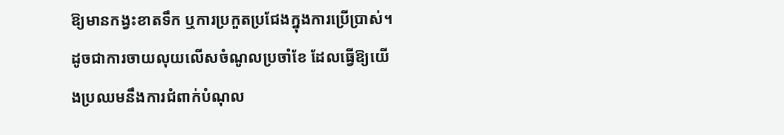ឱ្យមានកង្វះខាតទឹក ឬការប្រកួតប្រជែងក្នុងការប្រើប្រាស់។ ដូចជាការចាយលុយលើសចំណូលប្រចាំខែ ដែលធ្វើឱ្យយើងប្រឈមនឹងការជំពាក់បំណុល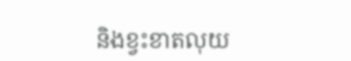និងខ្វះខាតលុយ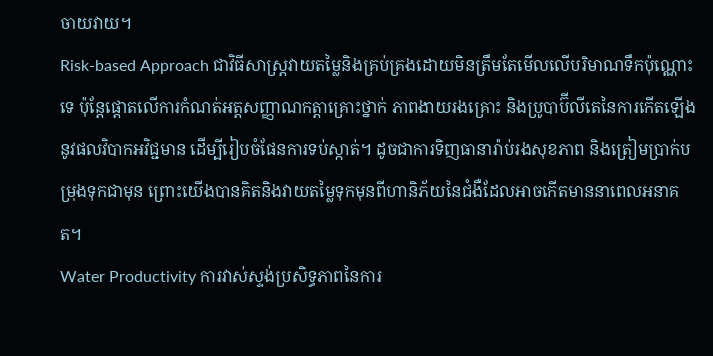ចាយវាយ។
Risk-based Approach ជាវិធីសាស្ត្រវាយតម្លៃនិងគ្រប់គ្រងដោយមិនត្រឹមតែមើលលើបរិមាណទឹកប៉ុណ្ណោះទេ ប៉ុន្តែផ្តោតលើការកំណត់អត្តសញ្ញាណកត្តាគ្រោះថ្នាក់ ភាពងាយរងគ្រោះ និងប្រូបាប៊ីលីតេនៃការកើតឡើងនូវផលវិបាកអវិជ្ជមាន ដើម្បីរៀបចំផែនការទប់ស្កាត់។ ដូចជាការទិញធានារ៉ាប់រងសុខភាព និងត្រៀមប្រាក់បម្រុងទុកជាមុន ព្រោះយើងបានគិតនិងវាយតម្លៃទុកមុនពីហានិភ័យនៃជំងឺដែលអាចកើតមាននាពេលអនាគត។
Water Productivity ការវាស់ស្ទង់ប្រសិទ្ធភាពនៃការ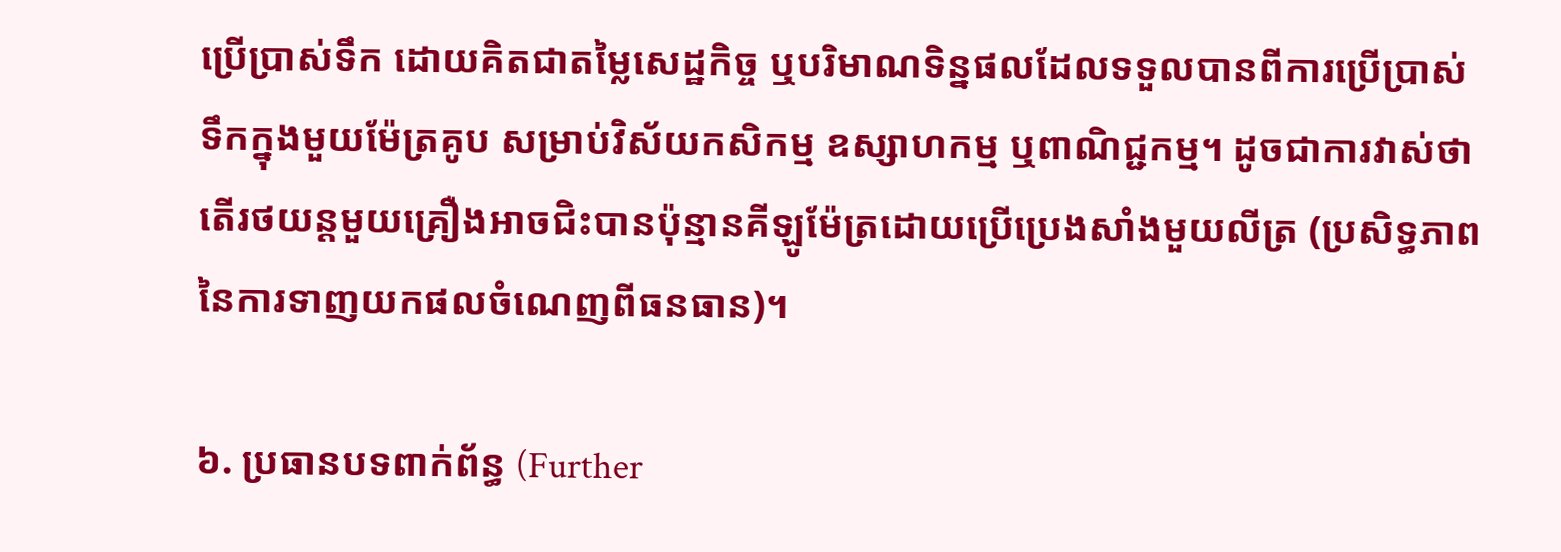ប្រើប្រាស់ទឹក ដោយគិតជាតម្លៃសេដ្ឋកិច្ច ឬបរិមាណទិន្នផលដែលទទួលបានពីការប្រើប្រាស់ទឹកក្នុងមួយម៉ែត្រគូប សម្រាប់វិស័យកសិកម្ម ឧស្សាហកម្ម ឬពាណិជ្ជកម្ម។ ដូចជាការវាស់ថាតើរថយន្តមួយគ្រឿងអាចជិះបានប៉ុន្មានគីឡូម៉ែត្រដោយប្រើប្រេងសាំងមួយលីត្រ (ប្រសិទ្ធភាពនៃការទាញយកផលចំណេញពីធនធាន)។

៦. ប្រធានបទពាក់ព័ន្ធ (Further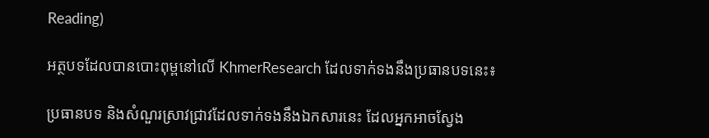Reading)

អត្ថបទដែលបានបោះពុម្ពនៅលើ KhmerResearch ដែលទាក់ទងនឹងប្រធានបទនេះ៖

ប្រធានបទ និងសំណួរស្រាវជ្រាវដែលទាក់ទងនឹងឯកសារនេះ ដែលអ្នកអាចស្វែង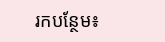រកបន្ថែម៖